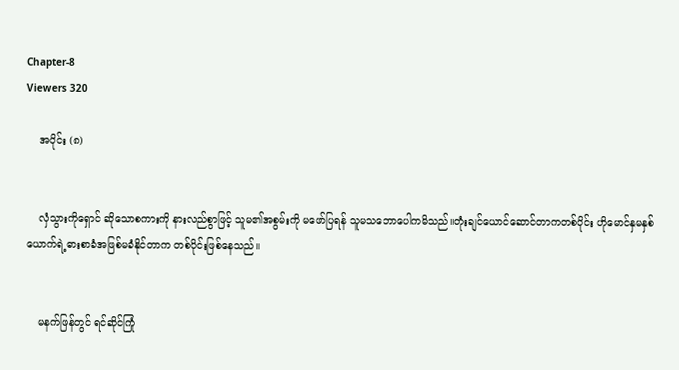Chapter-8
Viewers 320

    အပိုင်း (၈)


    လှံသွားကိုရှောင် ဆိုသောစကားကို နားလည်စွာဖြင့် သူမ၏အစွမ်းကို မဖော်ပြရန် သူမသဘောပေါကမိသည်။တုံးချင်ယောင်ဆောင်တာကတစ်ပိုင်း ဟိုမောင်နှမနှစ်ယောက်ရဲ့ဓားစာခံအဖြစ်မခံနိုင်တာက တစ်ပိုင်းဖြစ်နေသည်။


    မနက်ဖြန်တွင် ရင်ဆိုင်ကြုံ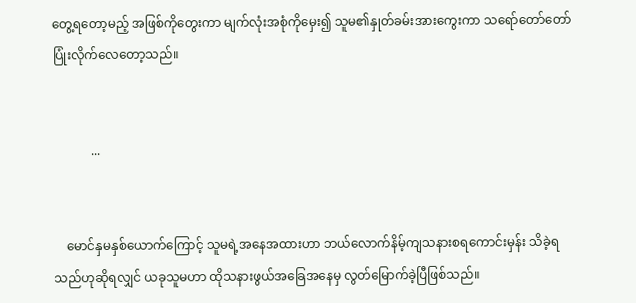တွေ့ရတော့မည့် အဖြစ်ကိုတွေးကာ မျက်လုံးအစုံကိုမှေး၍ သူမ၏နှုတ်ခမ်းအားကွေးကာ သရော်တော်တော်ပြုံးလိုက်လေတော့သည်။


            ...


    မောင်နှမနှစ်ယောက်ကြောင့် သူမရဲ့အနေအထားဟာ ဘယ်လောက်နိမ့်ကျသနားစရကောင်းမှန်း သိခဲ့ရသည်ဟုဆိုရလျှင် ယခုသူမဟာ ထိုသနားဖွယ်အခြေအနေမှ လွတ်မြောက်ခဲ့ပြီဖြစ်သည်။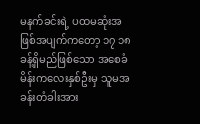မနက်ခင်းရဲ့ ပထမဆုံးအဖြစ်အပျက်ကတော့ ၁၇ ၁၈ခန့်ရှိမည်ဖြစ်သော အစေခံမိန်းကလေးနှစ်ဦးမှ သူမအခန်းတံခါးအား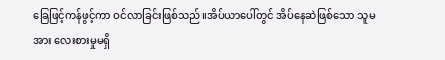ခြေဖြင့်ကန်ဖွင့်ကာ ဝင်လာခြင်းဖြစ်သည်။အိပ်ယာပေါ်တွင် အိပ်နေဆဲဖြစ်သော သူမအား လေးစားမှုမရှိ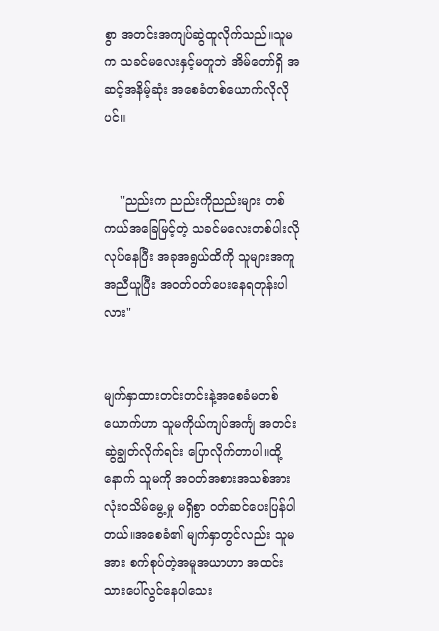စွာ အတင်းအကျပ်ဆွဲထူလိုက်သည်။သူမက သခင်မလေးနှင့်မတူဘဲ အိမ်တော်ရှိ အဆင့်အနိမ့်ဆုံး အစေခံတစ်ယောက်လိုလိုပင်။


    "ညည်းက ညည်းကိုညည်းများ တစ်ကယ်အခြေမြင့်တဲ့ သခင်မလေးတစ်ပါးလိုလုပ်နေပြီး အခုအရွယ်ထိကို သူများအကူအညီယူပြီး အဝတ်ဝတ်ပေးနေရတုန်းပါလား"


မျက်နှာထားတင်းတင်းနဲ့အစေခံမတစ်ယောက်ဟာ သူမကိုယ်ကျပ်အင်္ကျ အတင်းဆွဲချွတ်လိုက်ရင်း ပြောလိုက်တာပါ။ထို့နောက် သူမကို အဝတ်အစားအသစ်အား လုံးဝသိမ်မွေ့မှု မရှိစွာ ဝတ်ဆင်ပေးပြန်ပါတယ်။အစေခံ၏ မျက်နှာတွင်လည်း သူမအား စက်စုပ်တဲ့အမူအယာဟာ အထင်းသားပေါ်လွင်နေပါသေး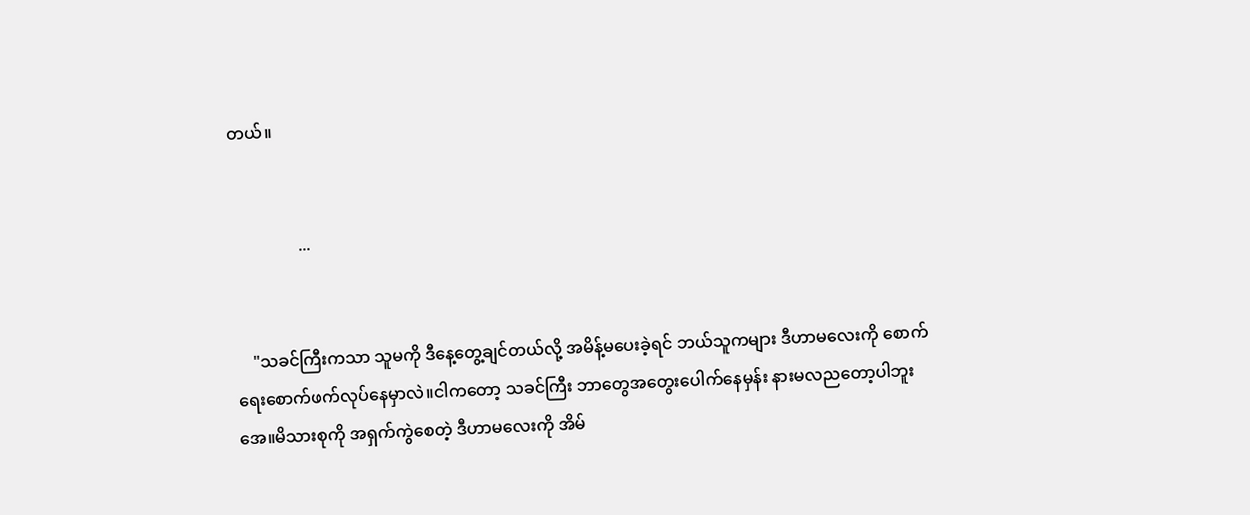တယ်။


                ...


    "သခင်ကြီးကသာ သူမကို ဒီနေ့တွေ့ချင်တယ်လို့ အမိန့်မပေးခဲ့ရင် ဘယ်သူကများ ဒီဟာမလေးကို စောက်ရေးစောက်ဖက်လုပ်နေမှာလဲ။ငါကတော့ သခင်ကြီး ဘာတွေအတွေးပေါက်နေမှန်း နားမလညတော့ပါဘူးအေ။မိသားစုကို အရှက်ကွဲစေတဲ့ ဒီဟာမလေးကို အိမ်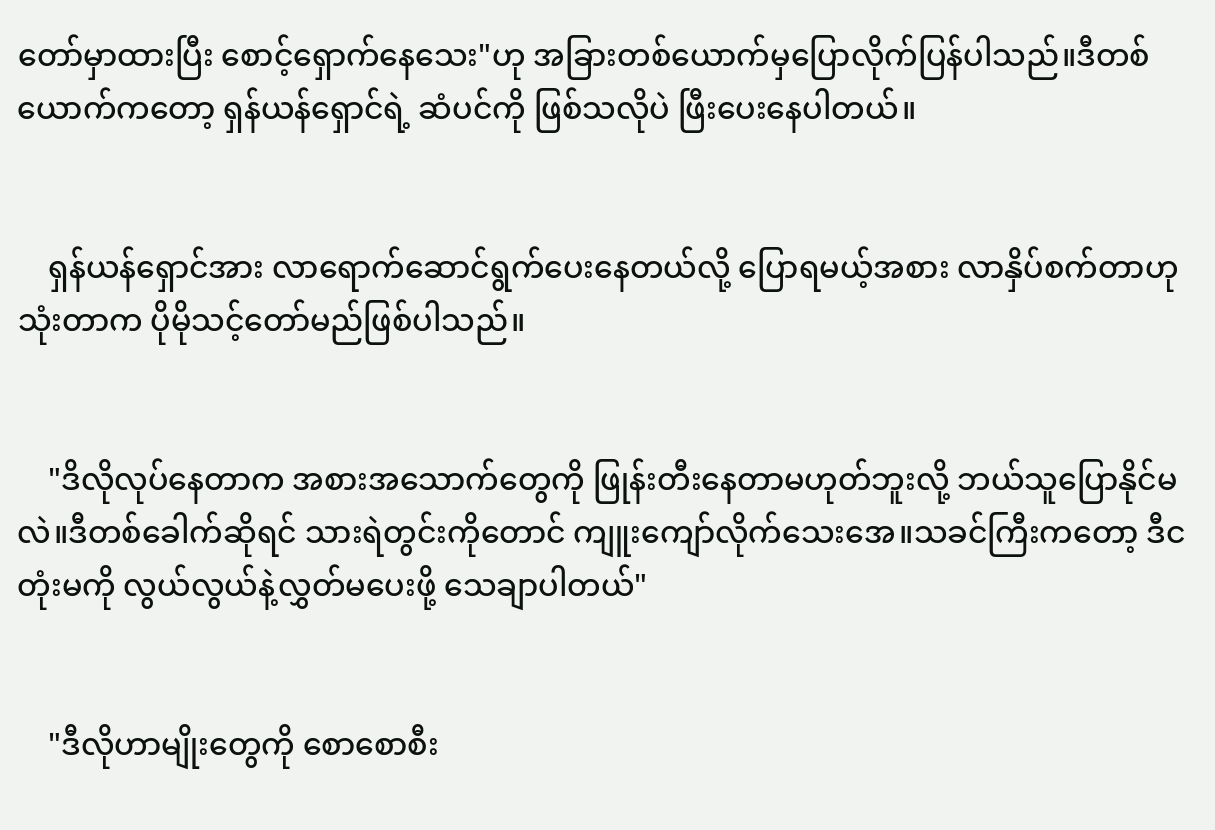တော်မှာထားပြီး စောင့်ရှောက်နေသေး"ဟု အခြားတစ်ယောက်မှပြောလိုက်ပြန်ပါသည်။ဒီတစ်ယောက်ကတော့ ရှန်ယန်ရှောင်ရဲ့ ဆံပင်ကို ဖြစ်သလိုပဲ ဖြီးပေးနေပါတယ်။


    ရှန်ယန်ရှောင်အား လာရောက်ဆောင်ရွက်ပေးနေတယ်လို့ ပြောရမယ့်အစား လာနှိပ်စက်တာဟု သုံးတာက ပိုမိုသင့်တော်မည်ဖြစ်ပါသည်။


    "ဒိလိုလုပ်နေတာက အစားအသောက်တွေကို ဖြုန်းတီးနေတာမဟုတ်ဘူးလို့ ဘယ်သူပြောနိုင်မလဲ။ဒီတစ်ခေါက်ဆိုရင် သားရဲတွင်းကိုတောင် ကျူးကျော်လိုက်သေးအေ။သခင်ကြီးကတော့ ဒီငတုံးမကို လွယ်လွယ်နဲ့လွှတ်မပေးဖို့ သေချာပါတယ်"


    "ဒီလိုဟာမျိုးတွေကို စောစောစီး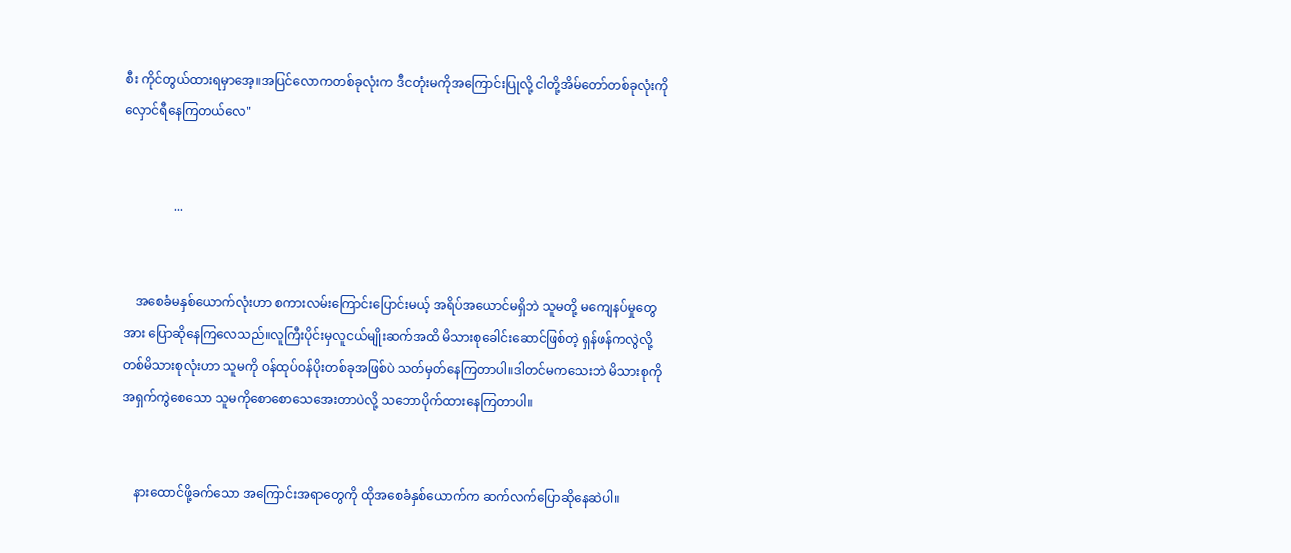စီး ကိုင်တွယ်ထားရမှာအေ့။အပြင်လောကတစ်ခုလုံးက ဒီငတုံးမကိုအကြောင်းပြုလို့ ငါတို့အိမ်တော်တစ်ခုလုံးကို လှောင်ရီနေကြတယ်လေ"


                ...


    အစေခံမနှစ်ယောက်လုံးဟာ စကားလမ်းကြောင်းပြောင်းမယ့် အရိပ်အယောင်မရှိဘဲ သူမတို့ မကျေနပ်မှုတွေအား ပြောဆိုနေကြလေသည်။လူကြီးပိုင်းမှလူငယ်မျိုးဆက်အထိ မိသားစုခေါင်းဆောင်ဖြစ်တဲ့ ရှန်ဖန်ကလွဲလို့ တစ်မိသားစုလုံးဟာ သူမကို ဝန်ထုပ်ဝန်ပိုးတစ်ခုအဖြစ်ပဲ သတ်မှတ်နေကြတာပါ။ဒါတင်မကသေးဘဲ မိသားစုကို အရှက်ကွဲစေသော သူမကိုစောစောသေအေးတာပဲလို့ သဘောပိုက်ထားနေကြတာပါ။


    နားထောင်ဖို့ခက်သော အကြောင်းအရာတွေကို ထိုအစေခံနှစ်ယောက်က ဆက်လက်ပြောဆိုနေဆဲပါ။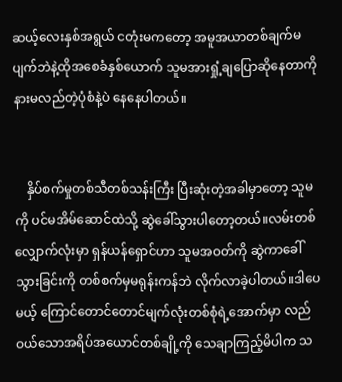ဆယ့်လေးနှစ်အရွယ် ငတုံးမကတော့ အမူအယာတစ်ချက်မပျက်ဘဲနဲ့ထိုအစေခံနှစ်ယောက် သူမအားရှုံ့ချပြောဆိုနေတာကို နားမလည်တဲ့ပုံစံနဲ့ပဲ နေနေပါတယ်။


    နှိပ်စက်မှုတစ်သီတစ်သန်းကြီး ပြီးဆုံးတဲ့အခါမှာတော့ သူမကို ပင်မအိမ်ဆောင်ထဲသို့ ဆွဲခေါ်သွားပါတော့တယ်။လမ်းတစ်လျှောက်လုံးမှာ ရှန်ယန်ရှောင်ဟာ သူမအဝတ်ကို ဆွဲကာခေါ်သွားခြင်းကို တစ်စက်မှမရုန်းကန်ဘဲ လိုက်လာခဲ့ပါတယ်။ဒါပေမယ့် ကြောင်တောင်တောင်မျက်လုံးတစ်စုံရဲ့အောက်မှာ လည်ဝယ်သောအရိပ်အယောင်တစ်ချို့ကို သေချာကြည့်မိပါက သ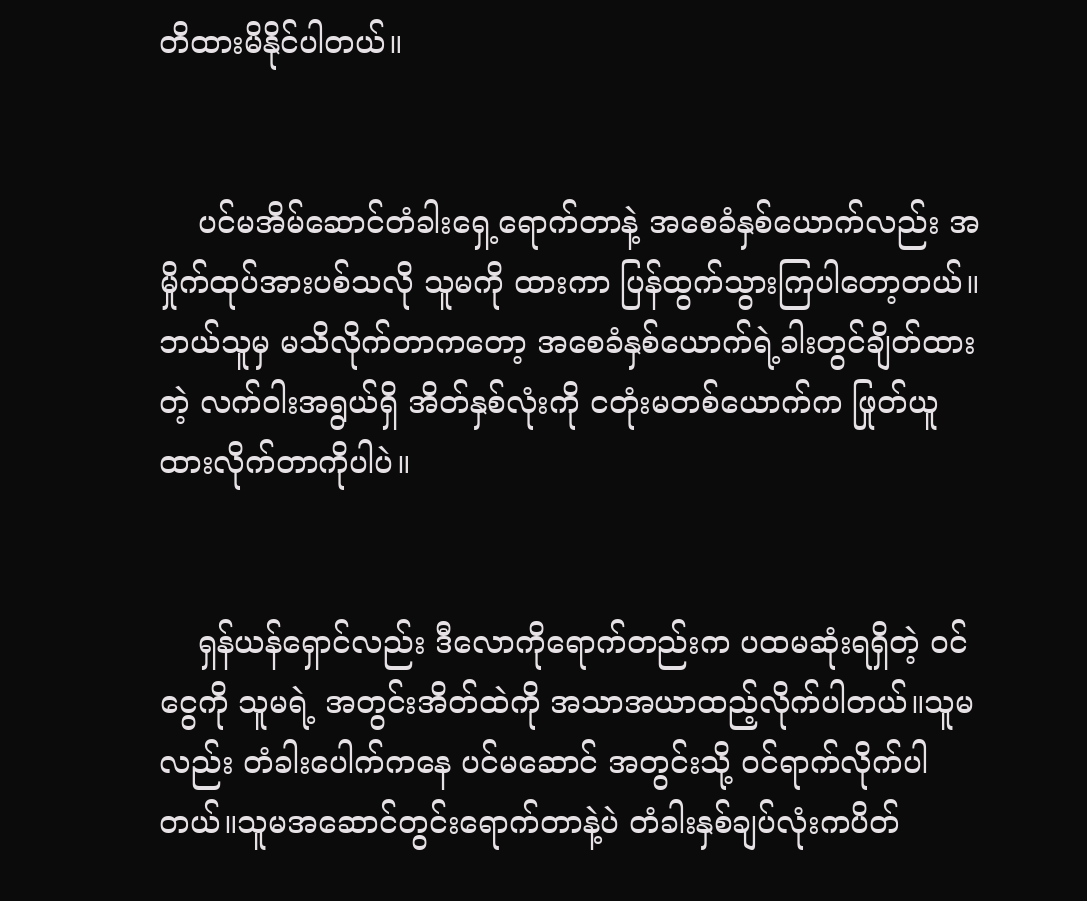တိထားမိနိုင်ပါတယ်။


    ပင်မအိမ်ဆောင်တံခါးရှေ့ရောက်တာနဲ့ အစေခံနှစ်ယောက်လည်း အမှိုက်ထုပ်အားပစ်သလို သူမကို ထားကာ ပြန်ထွက်သွားကြပါတော့တယ်။ဘယ်သူမှ မသိလိုက်တာကတော့ အစေခံနှစ်ယောက်ရဲ့ခါးတွင်ချိတ်ထားတဲ့ လက်ဝါးအရွယ်ရှိ အိတ်နှစ်လုံးကို ငတုံးမတစ်ယောက်က ဖြုတ်ယူထားလိုက်တာကိုပါပဲ။


    ရှန်ယန်ရှောင်လည်း ဒီလောကိုရောက်တည်းက ပထမဆုံးရရှိတဲ့ ဝင်ငွေကို သူမရဲ့ အတွင်းအိတ်ထဲကို အသာအယာထည့်လိုက်ပါတယ်။သူမလည်း တံခါးပေါက်ကနေ ပင်မဆောင် အတွင်းသို့ ဝင်ရာက်လိုက်ပါတယ်။သူမအဆောင်တွင်းရောက်တာနဲ့ပဲ တံခါးနှစ်ချပ်လုံးကပိတ်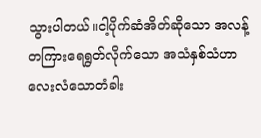သွားပါတယ်။ငါ့ပိုက်ဆံအိတ်ဆိုသော အလန့်တကြားရေရွတ်လိုက်သော အသံနှစ်သံဟာ လေးလံသောတံခါး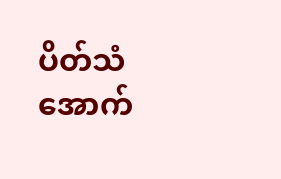ပိတ်သံအောက်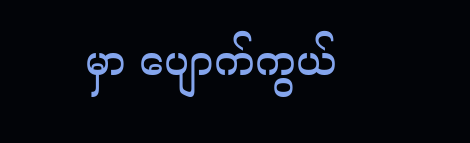မှာ ပျောက်ကွယ်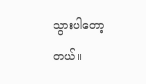သွားပါတော့တယ်။